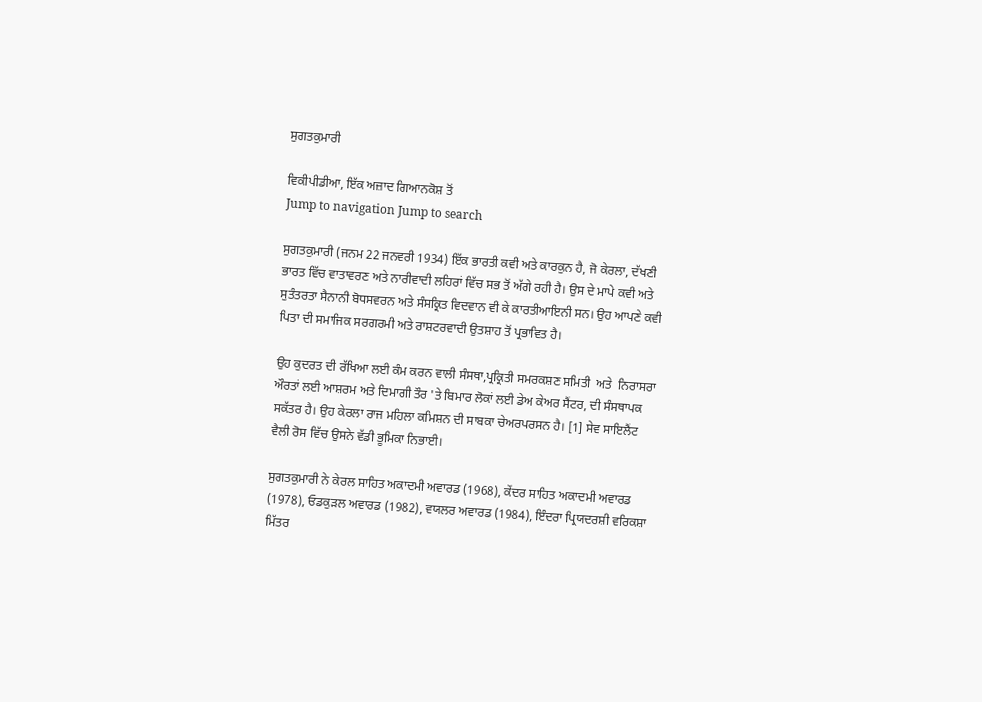ਸੁਗਤਕੁਮਾਰੀ

ਵਿਕੀਪੀਡੀਆ, ਇੱਕ ਅਜ਼ਾਦ ਗਿਆਨਕੋਸ਼ ਤੋਂ
Jump to navigation Jump to search

ਸੁਗਤਕੁਮਾਰੀ (ਜਨਮ 22 ਜਨਵਰੀ 1934) ਇੱਕ ਭਾਰਤੀ ਕਵੀ ਅਤੇ ਕਾਰਕੁਨ ਹੈ, ਜੋ ਕੇਰਲਾ, ਦੱਖਣੀ ਭਾਰਤ ਵਿੱਚ ਵਾਤਾਵਰਣ ਅਤੇ ਨਾਰੀਵਾਦੀ ਲਹਿਰਾਂ ਵਿੱਚ ਸਭ ਤੋਂ ਅੱਗੇ ਰਹੀ ਹੈ। ਉਸ ਦੇ ਮਾਪੇ ਕਵੀ ਅਤੇ ਸੁਤੰਤਰਤਾ ਸੈਨਾਨੀ ਬੋਧਸਵਰਨ ਅਤੇ ਸੰਸਕ੍ਰਿਤ ਵਿਦਵਾਨ ਵੀ ਕੇ ਕਾਰਤੀਆਇਨੀ ਸਨ। ਉਹ ਆਪਣੇ ਕਵੀ ਪਿਤਾ ਦੀ ਸਮਾਜਿਕ ਸਰਗਰਮੀ ਅਤੇ ਰਾਸ਼ਟਰਵਾਦੀ ਉਤਸ਼ਾਹ ਤੋਂ ਪ੍ਰਭਾਵਿਤ ਹੈ।

ਉਹ ਕੁਦਰਤ ਦੀ ਰੱਖਿਆ ਲਈ ਕੰਮ ਕਰਨ ਵਾਲੀ ਸੰਸਥਾ,ਪ੍ਰਕ੍ਰਿਤੀ ਸਮਰਕਸ਼ਣ ਸਮਿਤੀ  ਅਤੇ  ਨਿਰਾਸਰਾ ਔਰਤਾਂ ਲਈ ਆਸ਼ਰਮ ਅਤੇ ਦਿਮਾਗੀ ਤੌਰ 'ਤੇ ਬਿਮਾਰ ਲੋਕਾਂ ਲਈ ਡੇਅ ਕੇਅਰ ਸੈਂਟਰ, ਦੀ ਸੰਸਥਾਪਕ ਸਕੱਤਰ ਹੈ। ਉਹ ਕੇਰਲਾ ਰਾਜ ਮਹਿਲਾ ਕਮਿਸ਼ਨ ਦੀ ਸਾਬਕਾ ਚੇਅਰਪਰਸਨ ਹੈ। [1] ਸੇਵ ਸਾਇਲੈਂਟ ਵੈਲੀ ਰੋਸ ਵਿੱਚ ਉਸਨੇ ਵੱਡੀ ਭੂਮਿਕਾ ਨਿਭਾਈ।

ਸੁਗਤਕੁਮਾਰੀ ਨੇ ਕੇਰਲ ਸਾਹਿਤ ਅਕਾਦਮੀ ਅਵਾਰਡ (1968), ਕੇਂਦਰ ਸਾਹਿਤ ਅਕਾਦਮੀ ਅਵਾਰਡ (1978), ਓਡਕੁੜਲ ਅਵਾਰਡ (1982), ਵਯਲਰ ਅਵਾਰਡ (1984), ਇੰਦਰਾ ਪ੍ਰਿਯਦਰਸ਼ੀ ਵਰਿਕਸ਼ਾ ਮਿੱਤਰ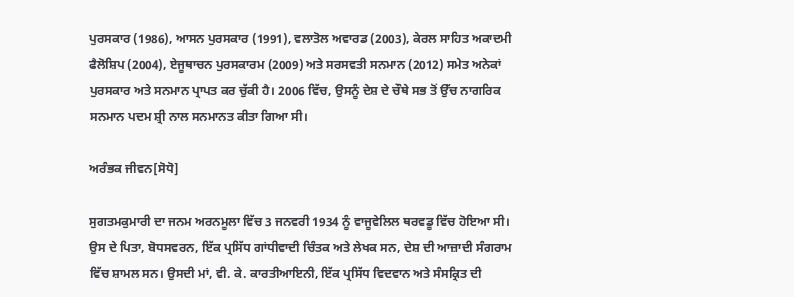ਪੁਰਸਕਾਰ (1986), ਆਸਨ ਪੁਰਸਕਾਰ (1991), ਵਲਾਤੋਲ ਅਵਾਰਡ (2003), ਕੇਰਲ ਸਾਹਿਤ ਅਕਾਦਮੀ ਫੈਲੋਸ਼ਿਪ (2004), ਏਜੂਥਾਚਨ ਪੁਰਸਕਾਰਮ (2009) ਅਤੇ ਸਰਸਵਤੀ ਸਨਮਾਨ (2012) ਸਮੇਤ ਅਨੇਕਾਂ ਪੁਰਸਕਾਰ ਅਤੇ ਸਨਮਾਨ ਪ੍ਰਾਪਤ ਕਰ ਚੁੱਕੀ ਹੈ। 2006 ਵਿੱਚ, ਉਸਨੂੰ ਦੇਸ਼ ਦੇ ਚੌਥੇ ਸਭ ਤੋਂ ਉੱਚ ਨਾਗਰਿਕ ਸਨਮਾਨ ਪਦਮ ਸ਼੍ਰੀ ਨਾਲ ਸਨਮਾਨਤ ਕੀਤਾ ਗਿਆ ਸੀ।

ਅਰੰਭਕ ਜੀਵਨ[ਸੋਧੋ]

ਸੁਗਤਮਕੁਮਾਰੀ ਦਾ ਜਨਮ ਅਰਨਮੂਲਾ ਵਿੱਚ 3 ਜਨਵਰੀ 1934 ਨੂੰ ਵਾਜੂਵੇਲਿਲ ਥਰਵਡੂ ਵਿੱਚ ਹੋਇਆ ਸੀ। ਉਸ ਦੇ ਪਿਤਾ, ਬੋਧਸਵਰਨ, ਇੱਕ ਪ੍ਰਸਿੱਧ ਗਾਂਧੀਵਾਦੀ ਚਿੰਤਕ ਅਤੇ ਲੇਖਕ ਸਨ, ਦੇਸ਼ ਦੀ ਆਜ਼ਾਦੀ ਸੰਗਰਾਮ ਵਿੱਚ ਸ਼ਾਮਲ ਸਨ। ਉਸਦੀ ਮਾਂ, ਵੀ. ਕੇ. ਕਾਰਤੀਆਇਨੀ, ਇੱਕ ਪ੍ਰਸਿੱਧ ਵਿਦਵਾਨ ਅਤੇ ਸੰਸਕ੍ਰਿਤ ਦੀ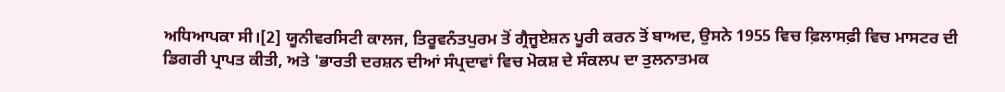ਅਧਿਆਪਕਾ ਸੀ।[2] ਯੂਨੀਵਰਸਿਟੀ ਕਾਲਜ, ਤਿਰੂਵਨੰਤਪੁਰਮ ਤੋਂ ਗ੍ਰੈਜੂਏਸ਼ਨ ਪੂਰੀ ਕਰਨ ਤੋਂ ਬਾਅਦ, ਉਸਨੇ 1955 ਵਿਚ ਫ਼ਿਲਾਸਫ਼ੀ ਵਿਚ ਮਾਸਟਰ ਦੀ ਡਿਗਰੀ ਪ੍ਰਾਪਤ ਕੀਤੀ, ਅਤੇ 'ਭਾਰਤੀ ਦਰਸ਼ਨ ਦੀਆਂ ਸੰਪ੍ਰਦਾਵਾਂ ਵਿਚ ਮੋਕਸ਼ ਦੇ ਸੰਕਲਪ ਦਾ ਤੁਲਨਾਤਮਕ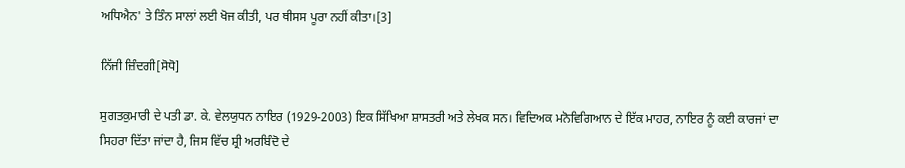ਅਧਿਐਨ' ਤੇ ਤਿੰਨ ਸਾਲਾਂ ਲਈ ਖੋਜ ਕੀਤੀ, ਪਰ ਥੀਸਸ ਪੂਰਾ ਨਹੀਂ ਕੀਤਾ।[3]

ਨਿੱਜੀ ਜ਼ਿੰਦਗੀ[ਸੋਧੋ]

ਸੁਗਤਕੁਮਾਰੀ ਦੇ ਪਤੀ ਡਾ. ਕੇ. ਵੇਲਯੁਧਨ ਨਾਇਰ (1929-2003) ਇਕ ਸਿੱਖਿਆ ਸ਼ਾਸਤਰੀ ਅਤੇ ਲੇਖਕ ਸਨ। ਵਿਦਿਅਕ ਮਨੋਵਿਗਿਆਨ ਦੇ ਇੱਕ ਮਾਹਰ, ਨਾਇਰ ਨੂੰ ਕਈ ਕਾਰਜਾਂ ਦਾ ਸਿਹਰਾ ਦਿੱਤਾ ਜਾਂਦਾ ਹੈ, ਜਿਸ ਵਿੱਚ ਸ਼੍ਰੀ ਅਰਬਿੰਦੋ ਦੇ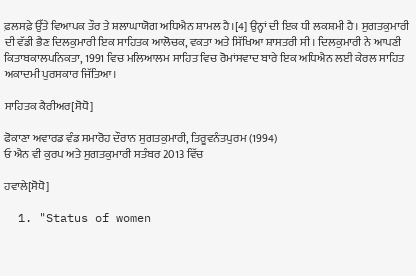ਫ਼ਲਸਫ਼ੇ ਉੱਤੇ ਵਿਆਪਕ ਤੌਰ ਤੇ ਸ਼ਲਾਘਾਯੋਗ ਅਧਿਐਨ ਸ਼ਾਮਲ ਹੈ।[4] ਉਨ੍ਹਾਂ ਦੀ ਇਕ ਧੀ ਲਕਸ਼ਮੀ ਹੈ। ਸੁਗਤਕੁਮਾਰੀ ਦੀ ਵੱਡੀ ਭੈਣ ਦਿਲਕੁਮਾਰੀ ਇਕ ਸਾਹਿਤਕ ਆਲੋਚਕ, ਵਕਤਾ ਅਤੇ ਸਿੱਖਿਆ ਸ਼ਾਸਤਰੀ ਸੀ। ਦਿਲਕੁਮਾਰੀ ਨੇ ਆਪਣੀ ਕਿਤਾਬਕਾਲਪਨਿਕਤਾ, 1991 ਵਿਚ ਮਲਿਆਲਮ ਸਾਹਿਤ ਵਿਚ ਰੋਮਾਂਸਵਾਦ ਬਾਰੇ ਇਕ ਅਧਿਐਨ ਲਈ ਕੇਰਲ ਸਾਹਿਤ ਅਕਾਦਮੀ ਪੁਰਸਕਾਰ ਜਿੱਤਿਆ।

ਸਾਹਿਤਕ ਕੈਰੀਅਰ[ਸੋਧੋ]

ਫੋਕਾਣਾ ਅਵਾਰਡ ਵੰਡ ਸਮਾਰੋਹ ਦੌਰਾਨ ਸੁਗਤਕੁਮਾਰੀ, ਤਿਰੂਵਨੰਤਪੁਰਮ (1994)
ਓ ਐਨ ਵੀ ਕੁਰਪ ਅਤੇ ਸੁਗਤਕੁਮਾਰੀ ਸਤੰਬਰ 2013 ਵਿੱਚ

ਹਵਾਲੇ[ਸੋਧੋ]

  1. "Status of women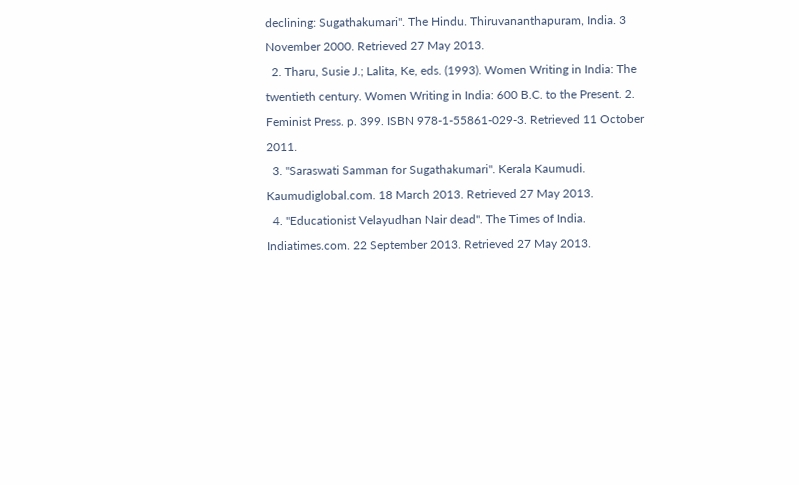declining: Sugathakumari". The Hindu. Thiruvananthapuram, India. 3 November 2000. Retrieved 27 May 2013.
  2. Tharu, Susie J.; Lalita, Ke, eds. (1993). Women Writing in India: The twentieth century. Women Writing in India: 600 B.C. to the Present. 2. Feminist Press. p. 399. ISBN 978-1-55861-029-3. Retrieved 11 October 2011.
  3. "Saraswati Samman for Sugathakumari". Kerala Kaumudi. Kaumudiglobal.com. 18 March 2013. Retrieved 27 May 2013.
  4. "Educationist Velayudhan Nair dead". The Times of India. Indiatimes.com. 22 September 2013. Retrieved 27 May 2013.